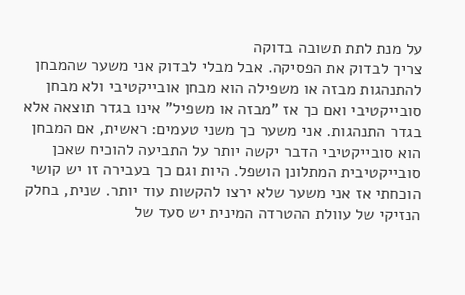על מנת לתת תשובה בדוקה
צריך לבדוק את הפסיקה. אבל מבלי לבדוק אני משער שהמבחן להתנהגות מבזה או משפילה הוא מבחן אובייקטיבי ולא מבחן סובייקטיבי ואם כך אז "מבזה או משפיל" אינו בגדר תוצאה אלא בגדר התנהגות. אני משער כך משני טעמים: ראשית, אם המבחן הוא סובייקטיבי הדבר יקשה יותר על התביעה להוכיח שאכן סובייקטיבית המתלונן הושפל. היות וגם כך בעבירה זו יש קושי הוכחתי אז אני משער שלא ירצו להקשות עוד יותר. שנית, בחלק הנזיקי של עוולת ההטרדה המינית יש סעד של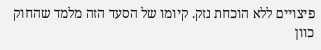פיצויים ללא הוכחת נזק. קיומו של הסעד הזה מלמד שהחוק כוון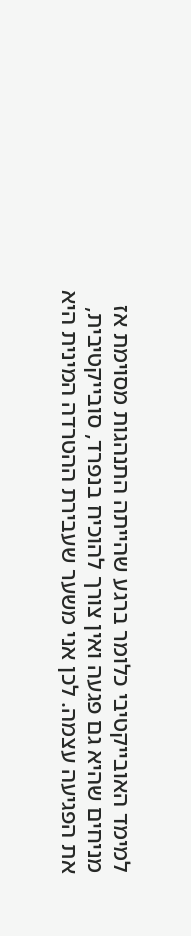למימד האובייקטיבי כלומר ברגע שהייתה התנהגות מסוימת אז מניחים שהיא גם פגעה ואין צורך להוכיח בנפרד, סובייקטיבית, את הפגיעה עצמה. לכן אני משער שעבירת ההטרדה המינית היא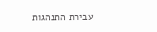עבירת התנהגות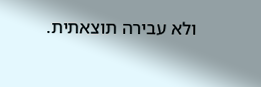ולא עבירה תוצאתית.